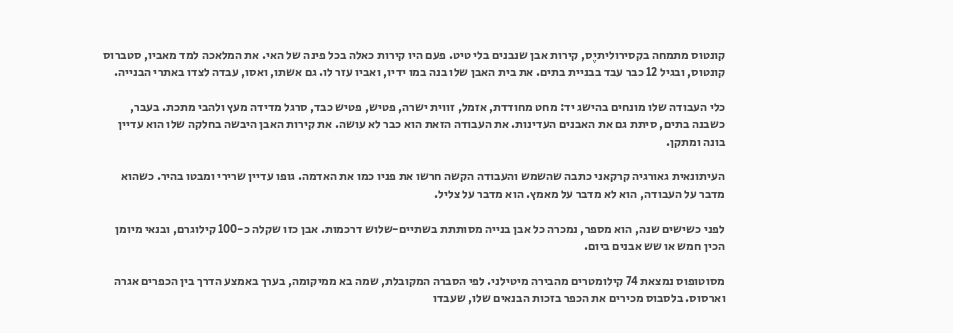קונטוס מתמחה בקסירוליתיֶס, קירות אבן שנבנים בלי טיט. פעם היו קירות כאלה בכל פינה של האי. את המלאכה למד מאביו, סטברוס קונטוס, ובגיל 12 כבר עבד בבניית בתים. את בית האבן שלו בנה במו ידיו, ואביו עזר לו. גם אשתו, ואסו, עבדה לצדו באתרי הבנייה.

כלי העבודה שלו מונחים בהישג יד: מחט מחודדת, אזמל, זווית ישרה, פטיש, פטיש כבד, סרגל מדידה מעץ ולהבי מתכת. בעבר, כשבנה בתים, סיתת גם את האבנים העדינות. את העבודה הזאת הוא כבר לא עושה. את קירות האבן היבשה בחלקה שלו הוא עדיין בונה ומתקן.

העיתונאית גאורגיה קרקאני כתבה שהשמש והעבודה הקשה חרשו את פניו כמו את האדמה. גופו עדיין שרירי ומבטו בהיר. כשהוא מדבר על העבודה, הוא לא מדבר על מאמץ. הוא מדבר על צליל.

לפני כשישים שנה, הוא מספר, נמכרה כל אבן בנייה מסותתת בשתיים-שלוש דרכמות. אבן כזו שקלה כ-100 קילוגרם, ובנאי מיומן הכין חמש או שש אבנים ביום.

מסוטופוס נמצאת 74 קילומטרים מהבירה מיטילני. לפי הסברה המקובלת, שמה בא ממיקומה, בערך באמצע הדרך בין הכפרים אגרה וארסוס. בלסבוס מכירים את הכפר בזכות הבנאים שלו, שעבדו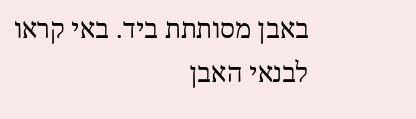באבן מסותתת ביד. באי קראו לבנאי האבן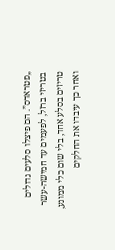„פטראדס”. הם פיצלו סלעים גדולים בטריזי ברזל, לפעמים עד חמישה-עשר טריזים בסלע אחד, בלי שום כלי ממונע, ואחר כך עיבדו את החלקים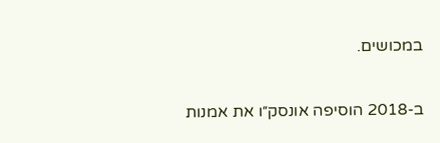במכושים.

ב-2018 הוסיפה אונסק״ו את אמנות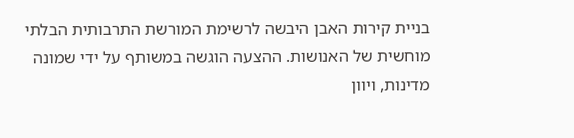בניית קירות האבן היבשה לרשימת המורשת התרבותית הבלתי מוחשית של האנושות. ההצעה הוגשה במשותף על ידי שמונה מדינות, ויוון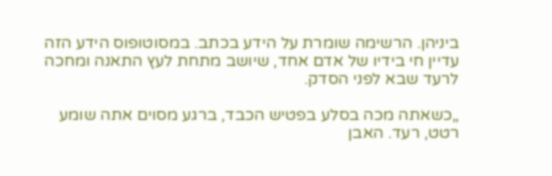ביניהן. הרשימה שומרת על הידע בכתב. במסוטופוס הידע הזה עדיין חי בידיו של אדם אחד, שיושב מתחת לעץ התאנה ומחכה לרעד שבא לפני הסדק.

„כשאתה מכה בסלע בפטיש הכבד, ברגע מסוים אתה שומע רטט, רעד. האבן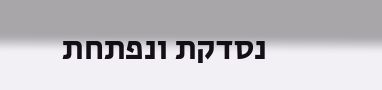נסדקת ונפתחת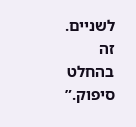לשניים. זה בהחלט סיפוק.”